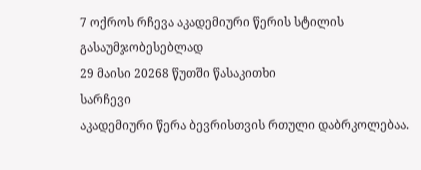7 ოქროს რჩევა აკადემიური წერის სტილის გასაუმჯობესებლად
29 მაისი 20268 წუთში წასაკითხი
სარჩევი
აკადემიური წერა ბევრისთვის რთული დაბრკოლებაა.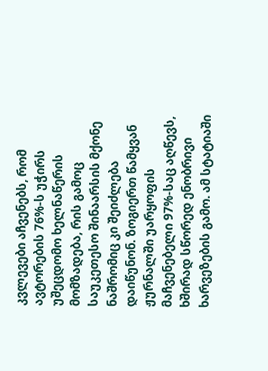კვლევები აჩვენებს, რომ ავტორების 76%-ს უჭირს უშეცდომო ხელნაწერის მომზადება, რის გამოც საუკეთესო შინაარსის მქონე ნაშრომიც კი შეიძლება დაიწუნონ. ზოგიერთ წამყვან ჟურნალში უარყოფის მაჩვენებელი 97%-საც აღწევს, ხშირად სწორედ ენობრივი ხარვეზების გამო. ამ სტატიაში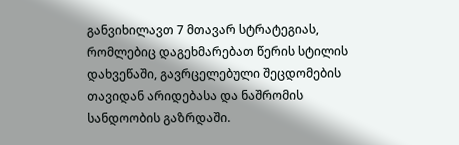განვიხილავთ 7 მთავარ სტრატეგიას, რომლებიც დაგეხმარებათ წერის სტილის დახვეწაში, გავრცელებული შეცდომების თავიდან არიდებასა და ნაშრომის სანდოობის გაზრდაში.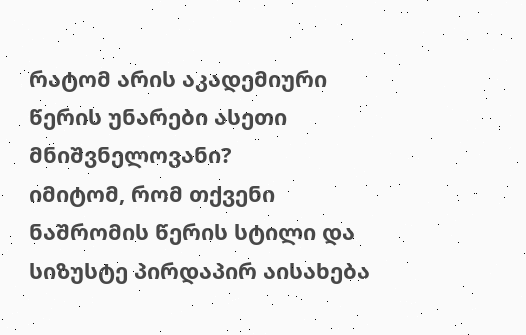რატომ არის აკადემიური წერის უნარები ასეთი მნიშვნელოვანი?
იმიტომ, რომ თქვენი ნაშრომის წერის სტილი და სიზუსტე პირდაპირ აისახება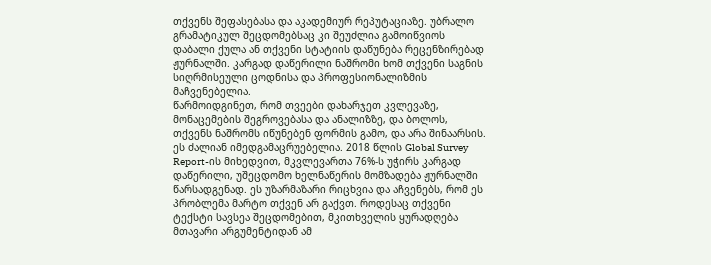თქვენს შეფასებასა და აკადემიურ რეპუტაციაზე. უბრალო გრამატიკულ შეცდომებსაც კი შეუძლია გამოიწვიოს დაბალი ქულა ან თქვენი სტატიის დაწუნება რეცენზირებად ჟურნალში. კარგად დაწერილი ნაშრომი ხომ თქვენი საგნის სიღრმისეული ცოდნისა და პროფესიონალიზმის მაჩვენებელია.
წარმოიდგინეთ, რომ თვეები დახარჯეთ კვლევაზე, მონაცემების შეგროვებასა და ანალიზზე, და ბოლოს, თქვენს ნაშრომს იწუნებენ ფორმის გამო, და არა შინაარსის. ეს ძალიან იმედგამაცრუებელია. 2018 წლის Global Survey Report-ის მიხედვით, მკვლევართა 76%-ს უჭირს კარგად დაწერილი, უშეცდომო ხელნაწერის მომზადება ჟურნალში წარსადგენად. ეს უზარმაზარი რიცხვია და აჩვენებს, რომ ეს პრობლემა მარტო თქვენ არ გაქვთ. როდესაც თქვენი ტექსტი სავსეა შეცდომებით, მკითხველის ყურადღება მთავარი არგუმენტიდან ამ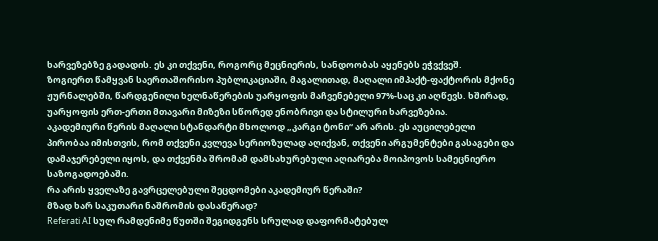ხარვეზებზე გადადის. ეს კი თქვენი, როგორც მეცნიერის, სანდოობას აყენებს ეჭვქვეშ.
ზოგიერთ წამყვან საერთაშორისო პუბლიკაციაში, მაგალითად, მაღალი იმპაქტ-ფაქტორის მქონე ჟურნალებში, წარდგენილი ხელნაწერების უარყოფის მაჩვენებელი 97%-საც კი აღწევს. ხშირად, უარყოფის ერთ-ერთი მთავარი მიზეზი სწორედ ენობრივი და სტილური ხარვეზებია.
აკადემიური წერის მაღალი სტანდარტი მხოლოდ „კარგი ტონი“ არ არის. ეს აუცილებელი პირობაა იმისთვის, რომ თქვენი კვლევა სერიოზულად აღიქვან, თქვენი არგუმენტები გასაგები და დამაჯერებელი იყოს, და თქვენმა შრომამ დამსახურებული აღიარება მოიპოვოს სამეცნიერო საზოგადოებაში.
რა არის ყველაზე გავრცელებული შეცდომები აკადემიურ წერაში?
მზად ხარ საკუთარი ნაშრომის დასაწერად?
Referati AI სულ რამდენიმე წუთში შეგიდგენს სრულად დაფორმატებულ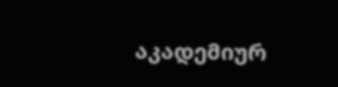აკადემიურ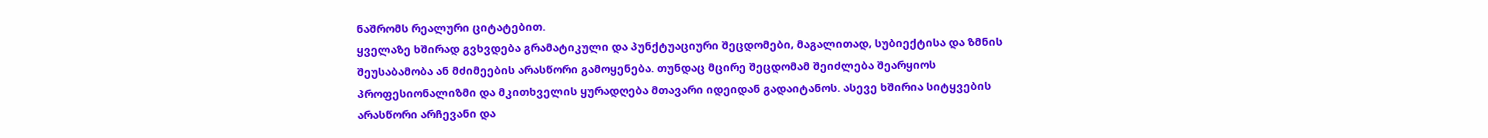ნაშრომს რეალური ციტატებით.
ყველაზე ხშირად გვხვდება გრამატიკული და პუნქტუაციური შეცდომები, მაგალითად, სუბიექტისა და ზმნის შეუსაბამობა ან მძიმეების არასწორი გამოყენება. თუნდაც მცირე შეცდომამ შეიძლება შეარყიოს პროფესიონალიზმი და მკითხველის ყურადღება მთავარი იდეიდან გადაიტანოს. ასევე ხშირია სიტყვების არასწორი არჩევანი და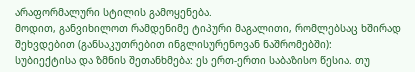არაფორმალური სტილის გამოყენება.
მოდით, განვიხილოთ რამდენიმე ტიპური მაგალითი, რომლებსაც ხშირად შეხვდებით (განსაკუთრებით ინგლისურენოვან ნაშრომებში):
სუბიექტისა და ზმნის შეთანხმება: ეს ერთ-ერთი საბაზისო წესია. თუ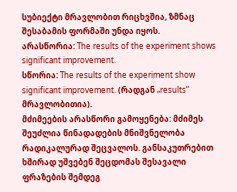სუბიექტი მრავლობით რიცხვშია, ზმნაც შესაბამის ფორმაში უნდა იყოს.
არასწორია: The results of the experiment shows significant improvement.
სწორია: The results of the experiment show significant improvement. (რადგან „results“ მრავლობითია).
მძიმეების არასწორი გამოყენება: მძიმეს შეუძლია წინადადების მნიშვნელობა რადიკალურად შეცვალოს. განსაკუთრებით ხშირად უშვებენ შეცდომას შესავალი ფრაზების შემდეგ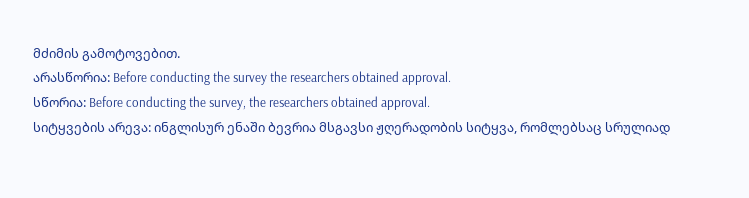მძიმის გამოტოვებით.
არასწორია: Before conducting the survey the researchers obtained approval.
სწორია: Before conducting the survey, the researchers obtained approval.
სიტყვების არევა: ინგლისურ ენაში ბევრია მსგავსი ჟღერადობის სიტყვა, რომლებსაც სრულიად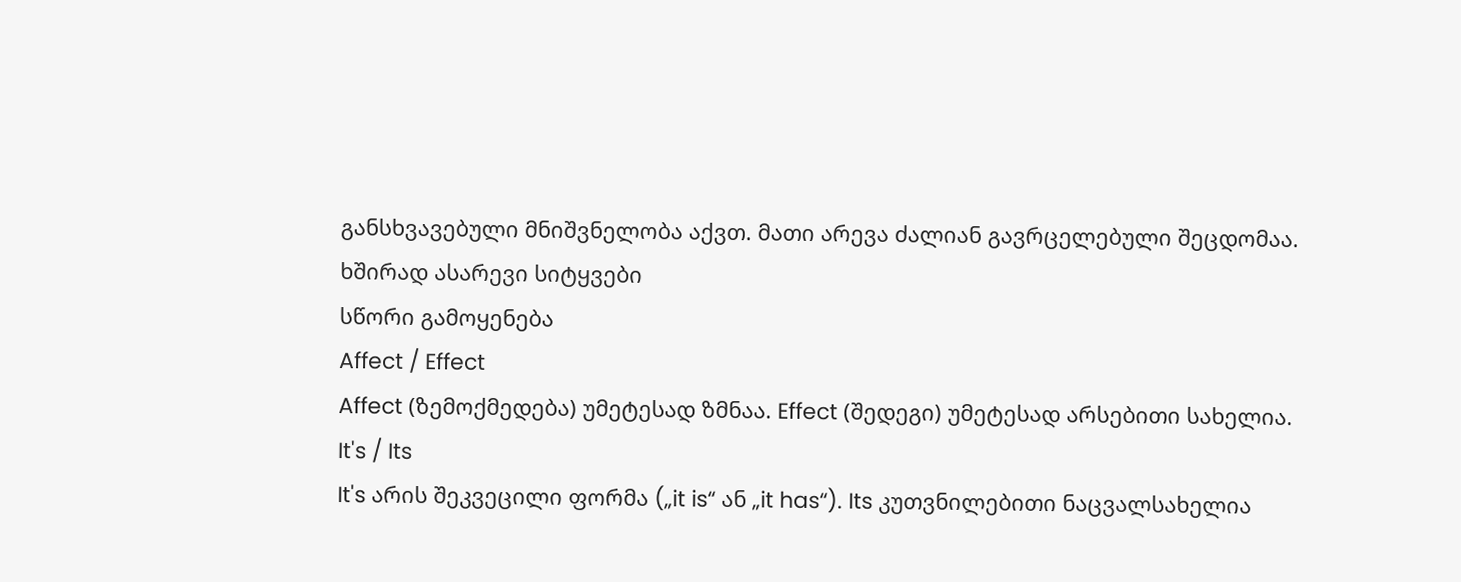განსხვავებული მნიშვნელობა აქვთ. მათი არევა ძალიან გავრცელებული შეცდომაა.
ხშირად ასარევი სიტყვები
სწორი გამოყენება
Affect / Effect
Affect (ზემოქმედება) უმეტესად ზმნაა. Effect (შედეგი) უმეტესად არსებითი სახელია.
It's / Its
It's არის შეკვეცილი ფორმა („it is“ ან „it has“). Its კუთვნილებითი ნაცვალსახელია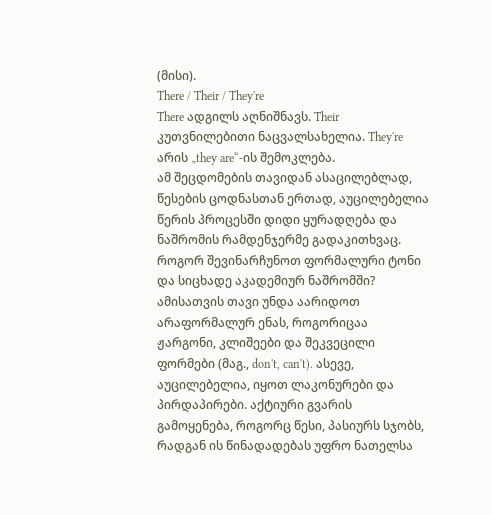(მისი).
There / Their / They're
There ადგილს აღნიშნავს. Their კუთვნილებითი ნაცვალსახელია. They're არის „they are“-ის შემოკლება.
ამ შეცდომების თავიდან ასაცილებლად, წესების ცოდნასთან ერთად, აუცილებელია წერის პროცესში დიდი ყურადღება და ნაშრომის რამდენჯერმე გადაკითხვაც.
როგორ შევინარჩუნოთ ფორმალური ტონი და სიცხადე აკადემიურ ნაშრომში?
ამისათვის თავი უნდა აარიდოთ არაფორმალურ ენას, როგორიცაა ჟარგონი, კლიშეები და შეკვეცილი ფორმები (მაგ., don't, can't). ასევე, აუცილებელია, იყოთ ლაკონურები და პირდაპირები. აქტიური გვარის გამოყენება, როგორც წესი, პასიურს სჯობს, რადგან ის წინადადებას უფრო ნათელსა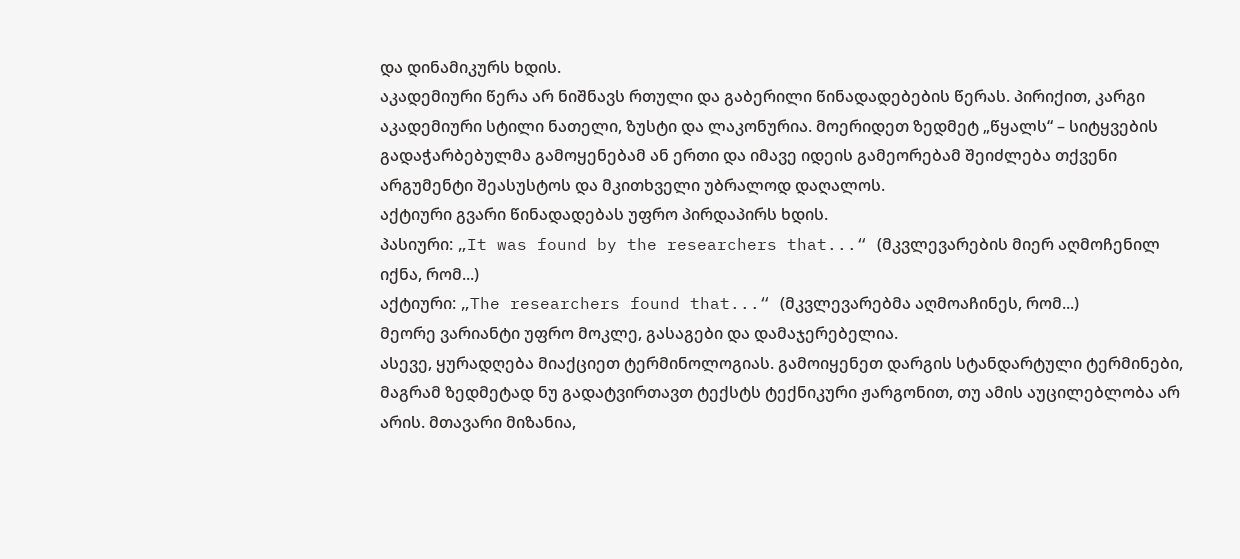და დინამიკურს ხდის.
აკადემიური წერა არ ნიშნავს რთული და გაბერილი წინადადებების წერას. პირიქით, კარგი აკადემიური სტილი ნათელი, ზუსტი და ლაკონურია. მოერიდეთ ზედმეტ „წყალს“ – სიტყვების გადაჭარბებულმა გამოყენებამ ან ერთი და იმავე იდეის გამეორებამ შეიძლება თქვენი არგუმენტი შეასუსტოს და მკითხველი უბრალოდ დაღალოს.
აქტიური გვარი წინადადებას უფრო პირდაპირს ხდის.
პასიური: „It was found by the researchers that...“ (მკვლევარების მიერ აღმოჩენილ იქნა, რომ...)
აქტიური: „The researchers found that...“ (მკვლევარებმა აღმოაჩინეს, რომ...)
მეორე ვარიანტი უფრო მოკლე, გასაგები და დამაჯერებელია.
ასევე, ყურადღება მიაქციეთ ტერმინოლოგიას. გამოიყენეთ დარგის სტანდარტული ტერმინები, მაგრამ ზედმეტად ნუ გადატვირთავთ ტექსტს ტექნიკური ჟარგონით, თუ ამის აუცილებლობა არ არის. მთავარი მიზანია,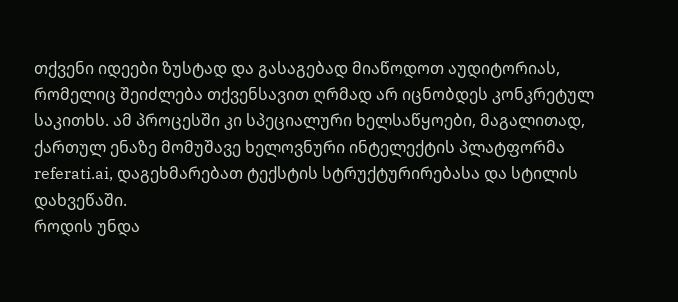თქვენი იდეები ზუსტად და გასაგებად მიაწოდოთ აუდიტორიას, რომელიც შეიძლება თქვენსავით ღრმად არ იცნობდეს კონკრეტულ საკითხს. ამ პროცესში კი სპეციალური ხელსაწყოები, მაგალითად, ქართულ ენაზე მომუშავე ხელოვნური ინტელექტის პლატფორმა referati.ai, დაგეხმარებათ ტექსტის სტრუქტურირებასა და სტილის დახვეწაში.
როდის უნდა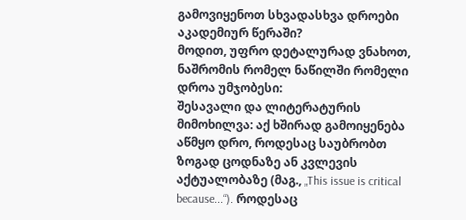გამოვიყენოთ სხვადასხვა დროები აკადემიურ წერაში?
მოდით, უფრო დეტალურად ვნახოთ, ნაშრომის რომელ ნაწილში რომელი დროა უმჯობესი:
შესავალი და ლიტერატურის მიმოხილვა: აქ ხშირად გამოიყენება აწმყო დრო, როდესაც საუბრობთ ზოგად ცოდნაზე ან კვლევის აქტუალობაზე (მაგ., „This issue is critical because...“). როდესაც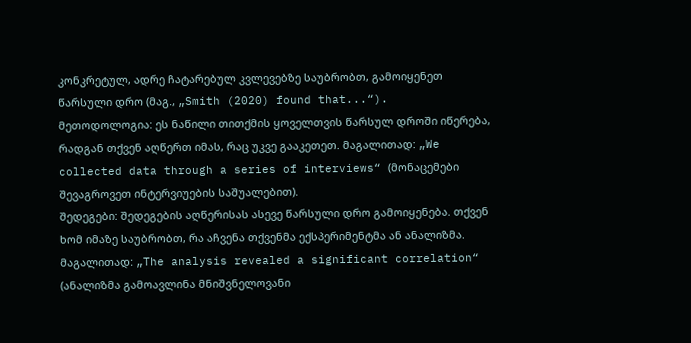კონკრეტულ, ადრე ჩატარებულ კვლევებზე საუბრობთ, გამოიყენეთ წარსული დრო (მაგ., „Smith (2020) found that...“).
მეთოდოლოგია: ეს ნაწილი თითქმის ყოველთვის წარსულ დროში იწერება, რადგან თქვენ აღწერთ იმას, რაც უკვე გააკეთეთ. მაგალითად: „We collected data through a series of interviews“ (მონაცემები შევაგროვეთ ინტერვიუების საშუალებით).
შედეგები: შედეგების აღწერისას ასევე წარსული დრო გამოიყენება. თქვენ ხომ იმაზე საუბრობთ, რა აჩვენა თქვენმა ექსპერიმენტმა ან ანალიზმა. მაგალითად: „The analysis revealed a significant correlation“ (ანალიზმა გამოავლინა მნიშვნელოვანი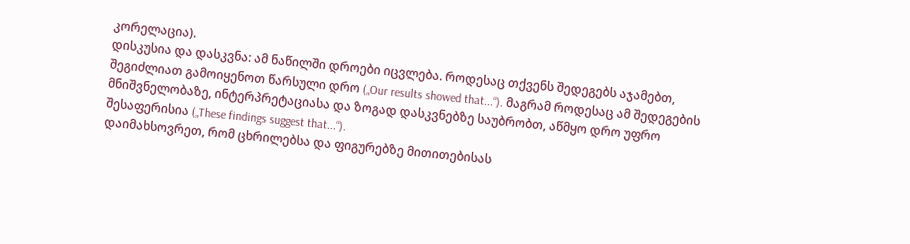კორელაცია).
დისკუსია და დასკვნა: ამ ნაწილში დროები იცვლება. როდესაც თქვენს შედეგებს აჯამებთ, შეგიძლიათ გამოიყენოთ წარსული დრო („Our results showed that...“). მაგრამ როდესაც ამ შედეგების მნიშვნელობაზე, ინტერპრეტაციასა და ზოგად დასკვნებზე საუბრობთ, აწმყო დრო უფრო შესაფერისია („These findings suggest that...“).
დაიმახსოვრეთ, რომ ცხრილებსა და ფიგურებზე მითითებისას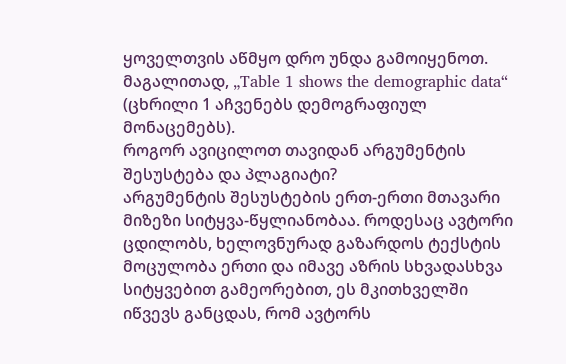ყოველთვის აწმყო დრო უნდა გამოიყენოთ. მაგალითად, „Table 1 shows the demographic data“ (ცხრილი 1 აჩვენებს დემოგრაფიულ მონაცემებს).
როგორ ავიცილოთ თავიდან არგუმენტის შესუსტება და პლაგიატი?
არგუმენტის შესუსტების ერთ-ერთი მთავარი მიზეზი სიტყვა-წყლიანობაა. როდესაც ავტორი ცდილობს, ხელოვნურად გაზარდოს ტექსტის მოცულობა ერთი და იმავე აზრის სხვადასხვა სიტყვებით გამეორებით, ეს მკითხველში იწვევს განცდას, რომ ავტორს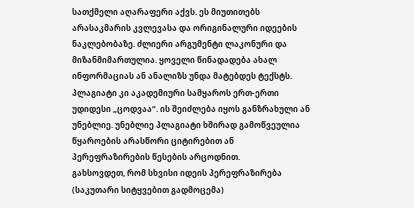სათქმელი აღარაფერი აქვს. ეს მიუთითებს არასაკმარის კვლევასა და ორიგინალური იდეების ნაკლებობაზე. ძლიერი არგუმენტი ლაკონური და მიზანმიმართულია. ყოველი წინადადება ახალ ინფორმაციას ან ანალიზს უნდა მატებდეს ტექსტს.
პლაგიატი კი აკადემიური სამყაროს ერთ-ერთი უდიდესი „ცოდვაა“. ის შეიძლება იყოს განზრახული ან უნებლიე. უნებლიე პლაგიატი ხშირად გამოწვეულია წყაროების არასწორი ციტირებით ან პერეფრაზირების წესების არცოდნით.
გახსოვდეთ, რომ სხვისი იდეის პერეფრაზირება (საკუთარი სიტყვებით გადმოცემა)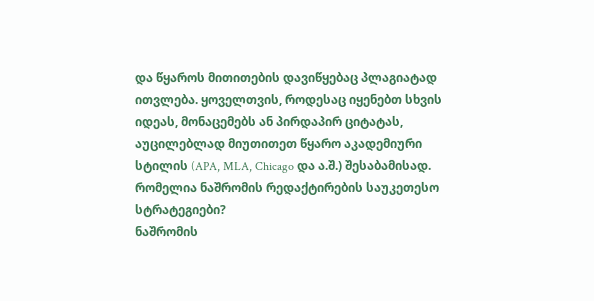და წყაროს მითითების დავიწყებაც პლაგიატად ითვლება. ყოველთვის, როდესაც იყენებთ სხვის იდეას, მონაცემებს ან პირდაპირ ციტატას, აუცილებლად მიუთითეთ წყარო აკადემიური სტილის (APA, MLA, Chicago და ა.შ.) შესაბამისად.
რომელია ნაშრომის რედაქტირების საუკეთესო სტრატეგიები?
ნაშრომის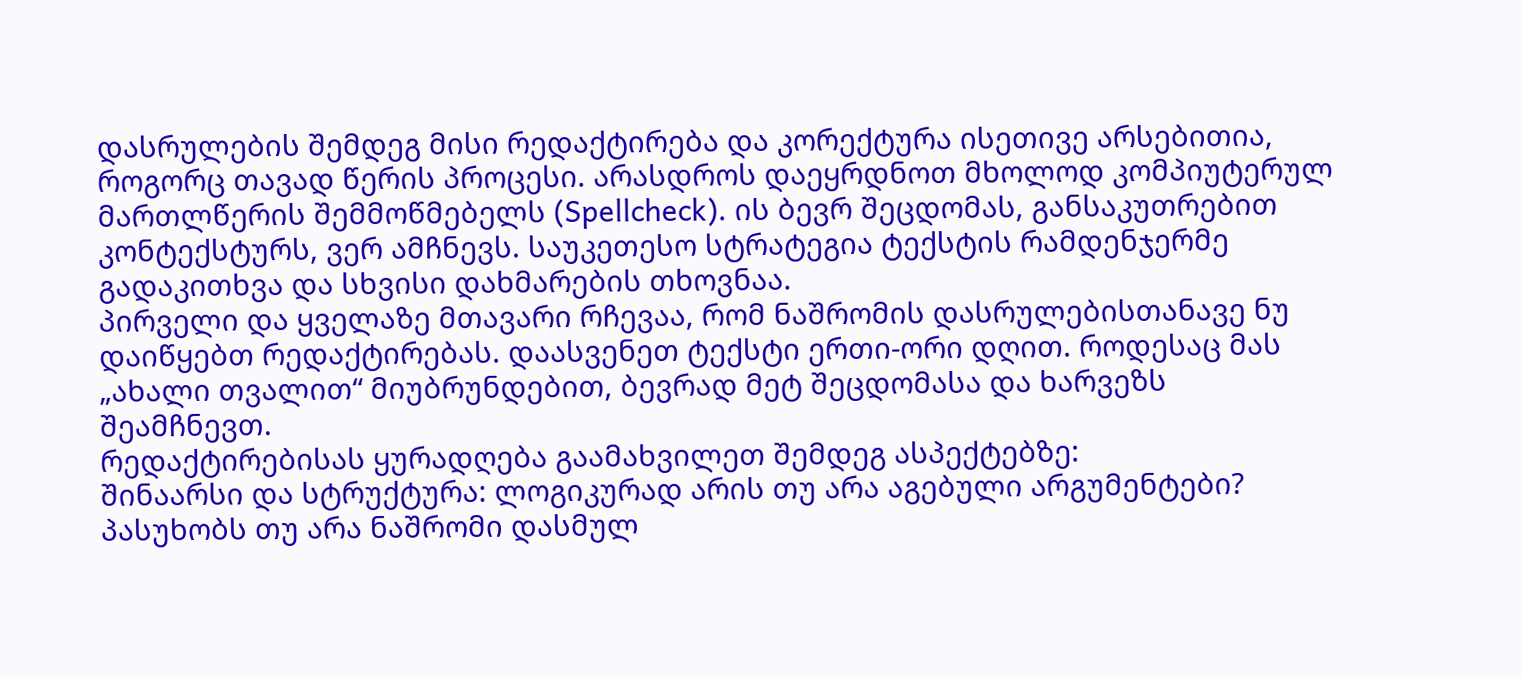დასრულების შემდეგ მისი რედაქტირება და კორექტურა ისეთივე არსებითია, როგორც თავად წერის პროცესი. არასდროს დაეყრდნოთ მხოლოდ კომპიუტერულ მართლწერის შემმოწმებელს (Spellcheck). ის ბევრ შეცდომას, განსაკუთრებით კონტექსტურს, ვერ ამჩნევს. საუკეთესო სტრატეგია ტექსტის რამდენჯერმე გადაკითხვა და სხვისი დახმარების თხოვნაა.
პირველი და ყველაზე მთავარი რჩევაა, რომ ნაშრომის დასრულებისთანავე ნუ დაიწყებთ რედაქტირებას. დაასვენეთ ტექსტი ერთი-ორი დღით. როდესაც მას „ახალი თვალით“ მიუბრუნდებით, ბევრად მეტ შეცდომასა და ხარვეზს შეამჩნევთ.
რედაქტირებისას ყურადღება გაამახვილეთ შემდეგ ასპექტებზე:
შინაარსი და სტრუქტურა: ლოგიკურად არის თუ არა აგებული არგუმენტები? პასუხობს თუ არა ნაშრომი დასმულ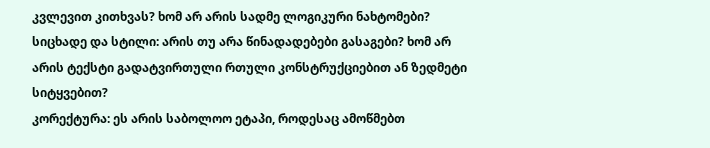კვლევით კითხვას? ხომ არ არის სადმე ლოგიკური ნახტომები?
სიცხადე და სტილი: არის თუ არა წინადადებები გასაგები? ხომ არ არის ტექსტი გადატვირთული რთული კონსტრუქციებით ან ზედმეტი სიტყვებით?
კორექტურა: ეს არის საბოლოო ეტაპი, როდესაც ამოწმებთ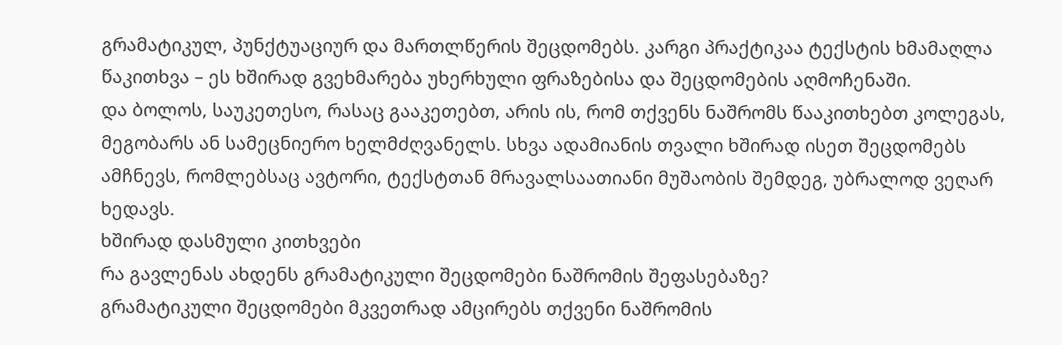გრამატიკულ, პუნქტუაციურ და მართლწერის შეცდომებს. კარგი პრაქტიკაა ტექსტის ხმამაღლა წაკითხვა – ეს ხშირად გვეხმარება უხერხული ფრაზებისა და შეცდომების აღმოჩენაში.
და ბოლოს, საუკეთესო, რასაც გააკეთებთ, არის ის, რომ თქვენს ნაშრომს წააკითხებთ კოლეგას, მეგობარს ან სამეცნიერო ხელმძღვანელს. სხვა ადამიანის თვალი ხშირად ისეთ შეცდომებს ამჩნევს, რომლებსაც ავტორი, ტექსტთან მრავალსაათიანი მუშაობის შემდეგ, უბრალოდ ვეღარ ხედავს.
ხშირად დასმული კითხვები
რა გავლენას ახდენს გრამატიკული შეცდომები ნაშრომის შეფასებაზე?
გრამატიკული შეცდომები მკვეთრად ამცირებს თქვენი ნაშრომის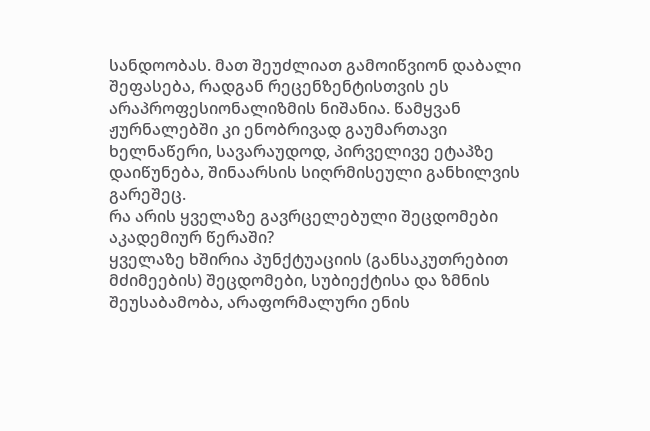სანდოობას. მათ შეუძლიათ გამოიწვიონ დაბალი შეფასება, რადგან რეცენზენტისთვის ეს არაპროფესიონალიზმის ნიშანია. წამყვან ჟურნალებში კი ენობრივად გაუმართავი ხელნაწერი, სავარაუდოდ, პირველივე ეტაპზე დაიწუნება, შინაარსის სიღრმისეული განხილვის გარეშეც.
რა არის ყველაზე გავრცელებული შეცდომები აკადემიურ წერაში?
ყველაზე ხშირია პუნქტუაციის (განსაკუთრებით მძიმეების) შეცდომები, სუბიექტისა და ზმნის შეუსაბამობა, არაფორმალური ენის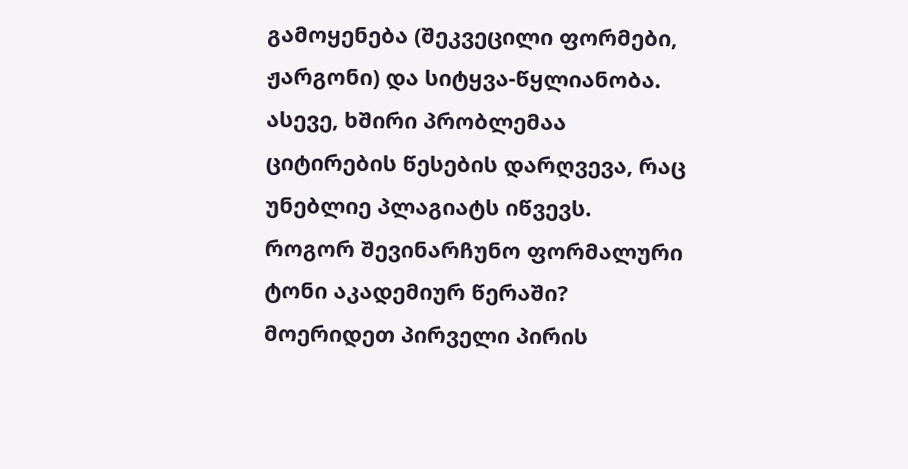გამოყენება (შეკვეცილი ფორმები, ჟარგონი) და სიტყვა-წყლიანობა. ასევე, ხშირი პრობლემაა ციტირების წესების დარღვევა, რაც უნებლიე პლაგიატს იწვევს.
როგორ შევინარჩუნო ფორმალური ტონი აკადემიურ წერაში?
მოერიდეთ პირველი პირის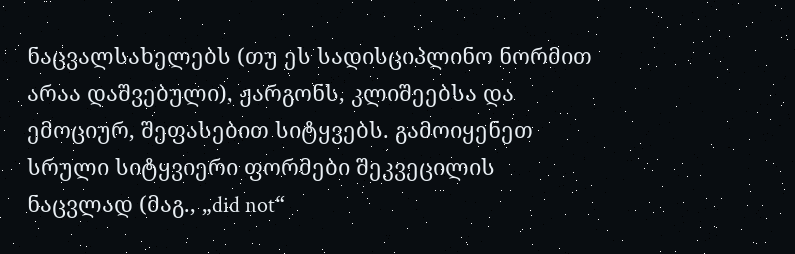ნაცვალსახელებს (თუ ეს სადისციპლინო ნორმით არაა დაშვებული), ჟარგონს, კლიშეებსა და ემოციურ, შეფასებით სიტყვებს. გამოიყენეთ სრული სიტყვიერი ფორმები შეკვეცილის ნაცვლად (მაგ., „did not“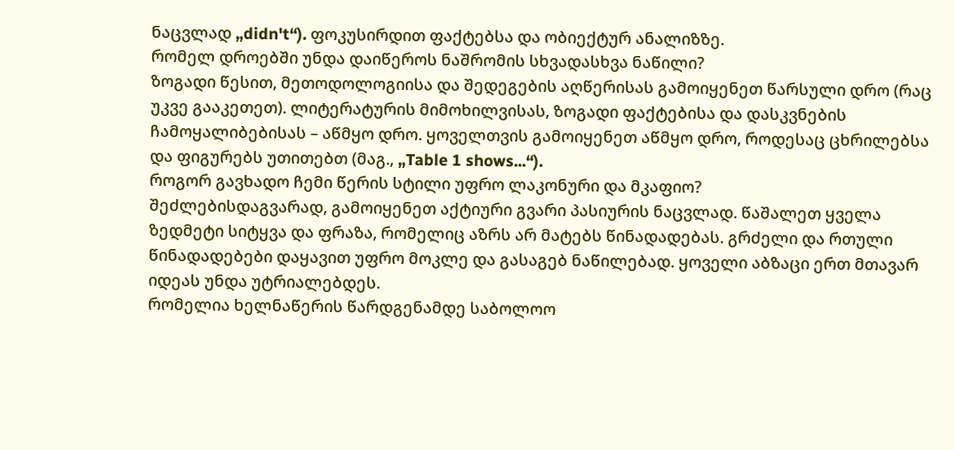ნაცვლად „didn't“). ფოკუსირდით ფაქტებსა და ობიექტურ ანალიზზე.
რომელ დროებში უნდა დაიწეროს ნაშრომის სხვადასხვა ნაწილი?
ზოგადი წესით, მეთოდოლოგიისა და შედეგების აღწერისას გამოიყენეთ წარსული დრო (რაც უკვე გააკეთეთ). ლიტერატურის მიმოხილვისას, ზოგადი ფაქტებისა და დასკვნების ჩამოყალიბებისას – აწმყო დრო. ყოველთვის გამოიყენეთ აწმყო დრო, როდესაც ცხრილებსა და ფიგურებს უთითებთ (მაგ., „Table 1 shows...“).
როგორ გავხადო ჩემი წერის სტილი უფრო ლაკონური და მკაფიო?
შეძლებისდაგვარად, გამოიყენეთ აქტიური გვარი პასიურის ნაცვლად. წაშალეთ ყველა ზედმეტი სიტყვა და ფრაზა, რომელიც აზრს არ მატებს წინადადებას. გრძელი და რთული წინადადებები დაყავით უფრო მოკლე და გასაგებ ნაწილებად. ყოველი აბზაცი ერთ მთავარ იდეას უნდა უტრიალებდეს.
რომელია ხელნაწერის წარდგენამდე საბოლოო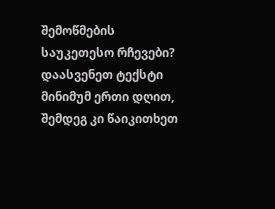შემოწმების საუკეთესო რჩევები?
დაასვენეთ ტექსტი მინიმუმ ერთი დღით, შემდეგ კი წაიკითხეთ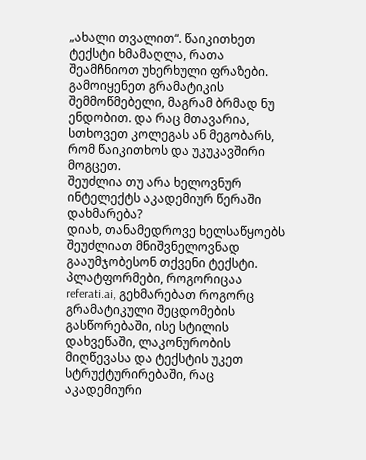„ახალი თვალით“. წაიკითხეთ ტექსტი ხმამაღლა, რათა შეამჩნიოთ უხერხული ფრაზები. გამოიყენეთ გრამატიკის შემმოწმებელი, მაგრამ ბრმად ნუ ენდობით. და რაც მთავარია, სთხოვეთ კოლეგას ან მეგობარს, რომ წაიკითხოს და უკუკავშირი მოგცეთ.
შეუძლია თუ არა ხელოვნურ ინტელექტს აკადემიურ წერაში დახმარება?
დიახ, თანამედროვე ხელსაწყოებს შეუძლიათ მნიშვნელოვნად გააუმჯობესონ თქვენი ტექსტი. პლატფორმები, როგორიცაა referati.ai, გეხმარებათ როგორც გრამატიკული შეცდომების გასწორებაში, ისე სტილის დახვეწაში, ლაკონურობის მიღწევასა და ტექსტის უკეთ სტრუქტურირებაში, რაც აკადემიური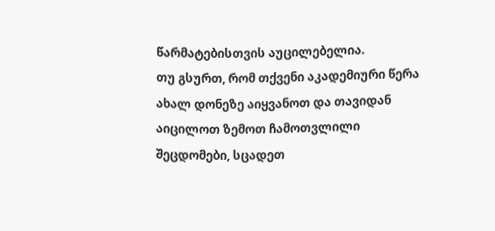წარმატებისთვის აუცილებელია.
თუ გსურთ, რომ თქვენი აკადემიური წერა ახალ დონეზე აიყვანოთ და თავიდან აიცილოთ ზემოთ ჩამოთვლილი შეცდომები, სცადეთ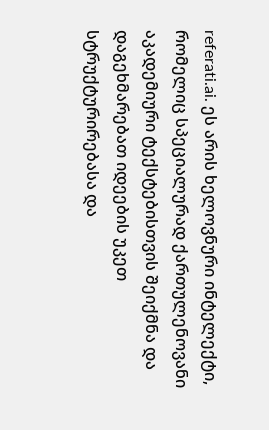referati.ai. ეს არის ხელოვნური ინტელექტი, რომელიც სპეციალურად ქართულენოვანი აკადემიური ტექსტებისთვის შეიქმნა და დაგეხმარებათ იდეების უკეთ სტრუქტურირებასა და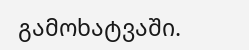გამოხატვაში.